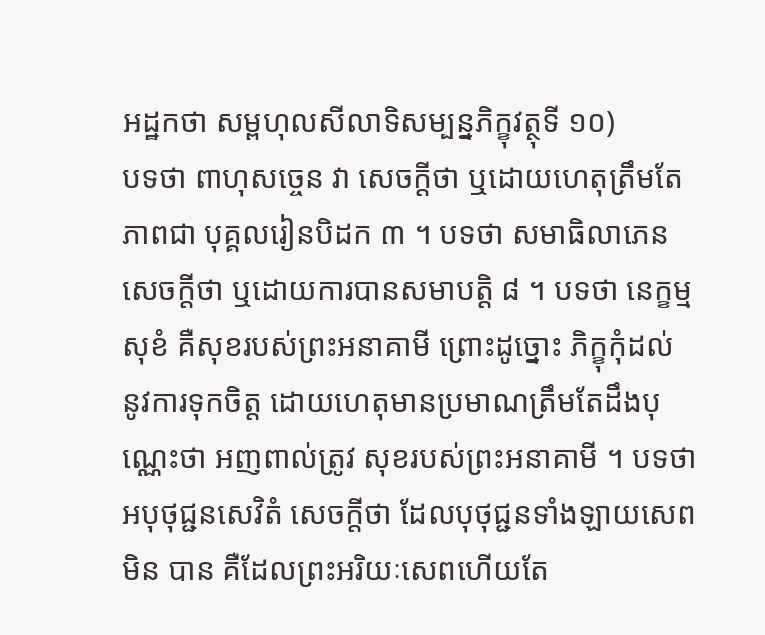អដ្ឋកថា សម្ពហុលសីលាទិសម្បន្នភិក្ខុវត្ថុទី ១០)
បទថា ពាហុសច្ចេន វា សេចក្តីថា ឬដោយហេតុត្រឹមតែភាពជា បុគ្គលរៀនបិដក ៣ ។ បទថា សមាធិលាភេន សេចក្តីថា ឬដោយការបានសមាបត្តិ ៨ ។ បទថា នេក្ខម្មសុខំ គឺសុខរបស់ព្រះអនាគាមី ព្រោះដូច្នោះ ភិក្ខុកុំដល់ នូវការទុកចិត្ត ដោយហេតុមានប្រមាណត្រឹមតែដឹងបុណ្ណេះថា អញពាល់ត្រូវ សុខរបស់ព្រះអនាគាមី ។ បទថា អបុថុជ្ជនសេវិតំ សេចក្តីថា ដែលបុថុជ្ជនទាំងឡាយសេពមិន បាន គឺដែលព្រះអរិយៈសេពហើយតែ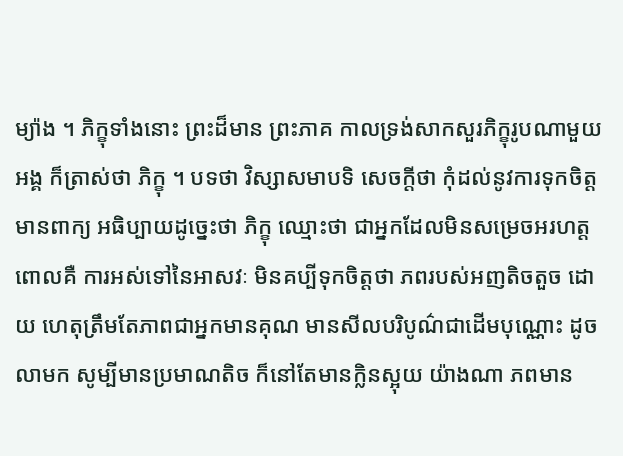ម្យ៉ាង ។ ភិក្ខុទាំងនោះ ព្រះដ៏មាន ព្រះភាគ កាលទ្រង់សាកសួរភិក្ខុរូបណាមួយអង្គ ក៏ត្រាស់ថា ភិក្ខុ ។ បទថា វិស្សាសមាបទិ សេចក្តីថា កុំដល់នូវការទុកចិត្ត មានពាក្យ អធិប្បាយដូច្នេះថា ភិក្ខុ ឈ្មោះថា ជាអ្នកដែលមិនសម្រេចអរហត្ត ពោលគឺ ការអស់ទៅនៃអាសវៈ មិនគប្បីទុកចិត្តថា ភពរបស់អញតិចតួច ដោយ ហេតុត្រឹមតែភាពជាអ្នកមានគុណ មានសីលបរិបូណ៌ជាដើមបុណ្ណោះ ដូច លាមក សូម្បីមានប្រមាណតិច ក៏នៅតែមានក្លិនស្អុយ យ៉ាងណា ភពមាន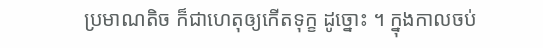ប្រមាណតិច ក៏ជាហេតុឲ្យកើតទុក្ខ ដូច្នោះ ។ ក្នុងកាលចប់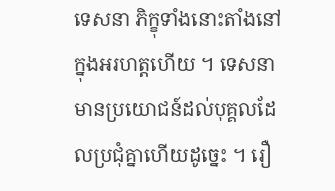ទេសនា ភិក្ខុទាំងនោះតាំងនៅក្នុងអរហត្តហើយ ។ ទេសនា មានប្រយោជន៍ដល់បុគ្គលដែលប្រជុំគ្នាហើយដូច្នេះ ។ រឿ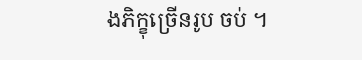ងភិក្ខុច្រើនរូប ចប់ ។